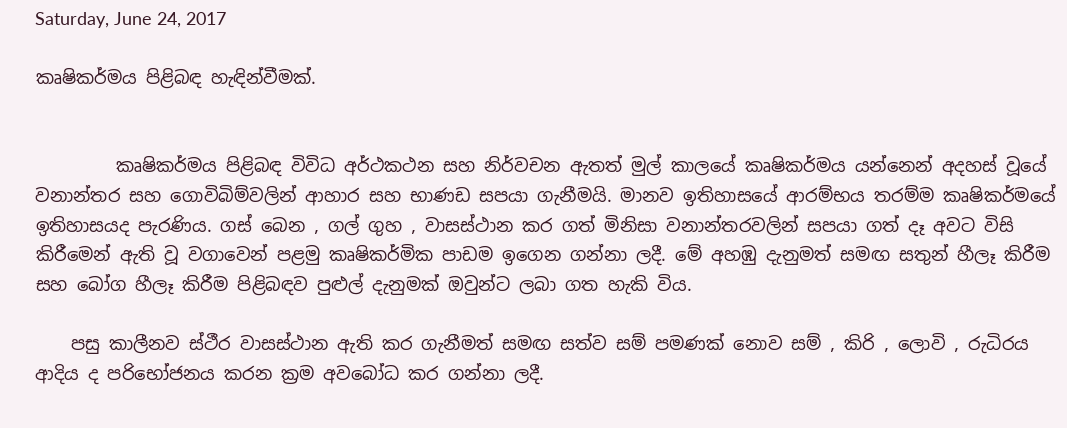Saturday, June 24, 2017

කෘෂිකර්මය පිළිබඳ හැඳින්වීමක්.


         කෘෂිකර්මය පිළිබඳ විවිධ අර්ථකථන සහ නිර්වචන ඇතත් මුල් කාලයේ කෘෂිකර්මය යන්නෙන් අදහස් වූයේ වනාන්තර සහ ගොවිබිම්වලින් ආහාර සහ භාණඩ සපයා ගැනීමයි. මානව ඉතිහාසයේ ආරම්භය තරම්ම කෘෂිකර්මයේ ඉතිහාසයද පැරණිය. ගස් බෙන , ගල් ගුහ , වාසස්ථාන කර ගත් මිනිසා වනාන්තරවලින් සපයා ගත් දෑ අවට විසි කිරීමෙන් ඇති වූ වගාවෙන් පළමු කෘෂිකර්මික පාඩම ඉගෙන ගන්නා ලදී. මේ අහඹු දැනුමත් සමඟ සතුන් හීලෑ කිරීම සහ බෝග හීලෑ කිරීම පිළිබඳව පුළුල් දැනුමක් ඔවුන්ට ලබා ගත හැකි විය.

    පසු කාලීනව ස්ථීර වාසස්ථාන ඇති කර ගැනීමත් සමඟ සත්ව සම් පමණක් නොව සම් , කිරි , ලොවි , රුධිරය ආදිය ද පරිභෝජනය කරන ක්‍රම අවබෝධ කර ගන්නා ලදී.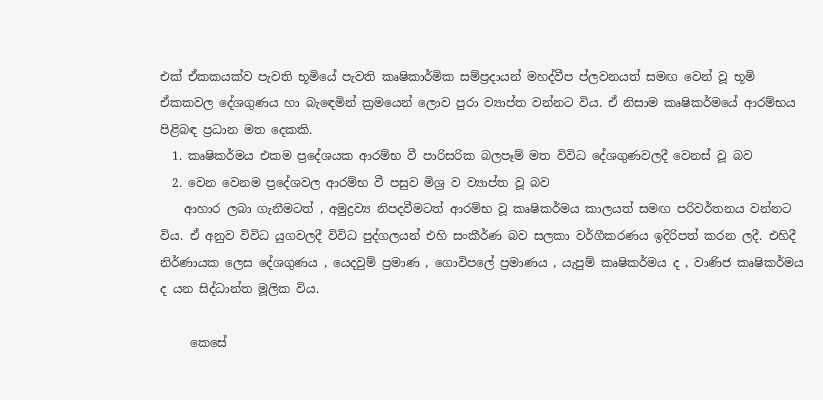එක් ඒකකයක්ව පැවති භූමියේ පැවති කෘෂිකාර්මික සම්ප්‍රදායන් මහද්වීප ප්ලවනයත් සමඟ වෙන් වූ භූමි ඒකකවල දේශගුණය හා බැඳෙමින් ක්‍රමයෙන් ලොව පුරා ව්‍යාප්ත වන්නට විය. ඒ නිසාම කෘෂිකර්මයේ ආරම්භය පිළිබඳ ප්‍රධාන මත දෙකකි.
  1. කෘෂිකර්මය එකම ප්‍රදේශයක ආරම්භ වී පාරිසරික බලපෑම් මත විවිධ දේශගුණවලදී වෙනස් වූ බව
  2. වෙන වෙනම ප්‍රදේශවල ආරම්භ වී පසුව මිශ්‍ර ව ව්‍යාප්ත වූ බව
    ආහාර ලබා ගැනීමටත් , අමුද්‍රව්‍ය නිපදවීමටත් ආරම්භ වූ කෘෂිකර්මය කාලයත් සමඟ පරිවර්තනය වන්නට විය. ඒ අනුව විවිධ යුගවලදී විවිධ පුද්ගලයන් එහි සංකීර්ණ බව සලකා වර්ගීකරණය ඉදිරිපත් කරන ලදී. එහිදී නිර්ණායක ලෙස දේශගුණය , යෙදවුම් ප්‍රමාණ , ගොවිපලේ ප්‍රමාණය , යැපුම් කෘෂිකර්මය ද , වාණිජ කෘෂිකර්මය ද යන සිද්ධාන්ත මූලික විය.

     කෙසේ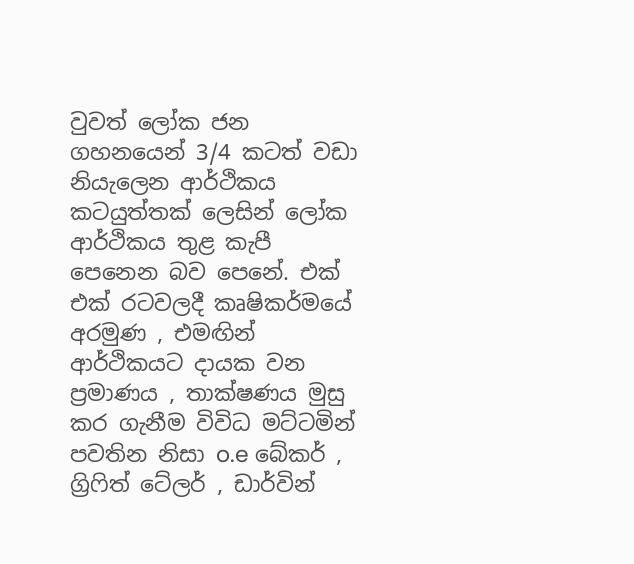වුවත් ලෝක ජන ගහනයෙන් 3/4 කටත් වඩා නියැලෙන ආර්ථිකය කටයුත්තක් ලෙසින් ලෝක ආර්ථිකය තුළ කැපී පෙනෙන බව පෙනේ. එක් එක් රටවලදී කෘෂිකර්මයේ අරමුණ , එමඟින් ආර්ථිකයට දායක වන ප්‍රමාණය , තාක්ෂණය මුසු කර ගැනීම විවිධ මට්ටමින් පවතින නිසා o.e බේකර් , ග්‍රිෆිත් ටේලර් , ඩාර්වින්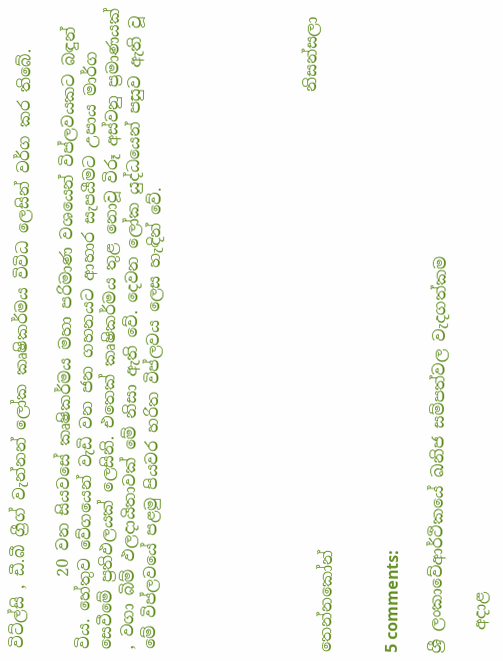විට්ල්සි , ඩී.බී ග්‍රීග් වැන්නන් ලෝක කෘෂිකර්මය විවිධ ලෙසින් වර්ග කර තිබේ.

         20 වන සියවසේ කෘෂිකර්මය මහා පරිමාණ වශයෙන් විප්ලවයකට බඳුන් විය. හේතුව වේගයෙන් වැඩි වන ජන ගහනයට ආහාර සැපයීමට උපාය මාර්ග සෙවීමේ ප්‍රතිඵලයක් ලෙසිනි. එතෙක් කෘෂිකර්මය තුළ නොවූ විරූ අස්වනු ප්‍රමාණයක් , වගා බිම් ඵලදායිතාවක් මේ නිසා ඇති වේ. දෙවන ලෝක යුද්ධයෙන් පසුව ඇති වූ මේ විප්ලවයේ පළමු පියවර හරිත විප්ලවය ලෙස හැඳින් වේ.






                                                                      නිසන්සලා තෙන්නකෝන්


5 comments:

ශ්‍රී ලංකාවේආර්ථිකයේ ඛනිජ සම්පත්වල වැදගත්කම

   අදාළ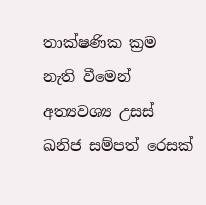තාක්ෂණික ක්‍රම  නැති වීමෙන් අත්‍යවශ්‍ය උසස් ඛනිජ සම්පත් රෙසක්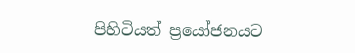පිහිටියත් ප්‍රයෝජනයට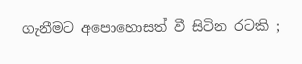ගැනීමට අපොහොසත් වී සිටින රටකි ;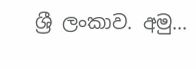ශ්‍රී ලංකාව. අමු...